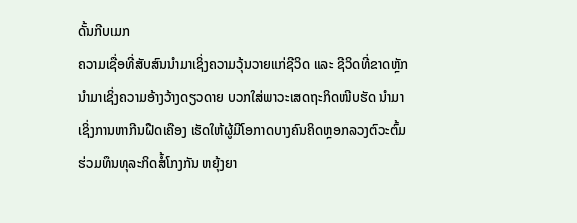ດັ້ນກີບເມກ
ຄວາມເຊື່ອທີ່ສັບສົນນໍາມາເຊິ່ງຄວາມວຸ້ນວາຍແກ່ຊີວິດ ແລະ ຊີວິດທີ່ຂາດຫຼັກ ນຳມາເຊິ່ງຄວາມອ້າງວ້າງດຽວດາຍ ບວກໃສ່ພາວະເສດຖະກິດໜີບຮັດ ນຳມາເຊິ່ງການຫາກີນຝືດເຄືອງ ເຮັດໃຫ້ຜູ້ມີໂອກາດບາງຄົນຄິດຫຼອກລວງຕົວະຕົ້ມຮ່ວມທຶນທຸລະກິດສໍ້ໂກງກັນ ຫຍຸ້ງຍາ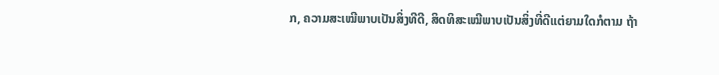ກ, ຄວາມສະເໝີພາບເປັນສິ່ງທີດີ, ສິດທິສະເໝີພາບເປັນສິ່ງທີ່ດີແຕ່ຍາມໃດກໍຕາມ ຖ້າ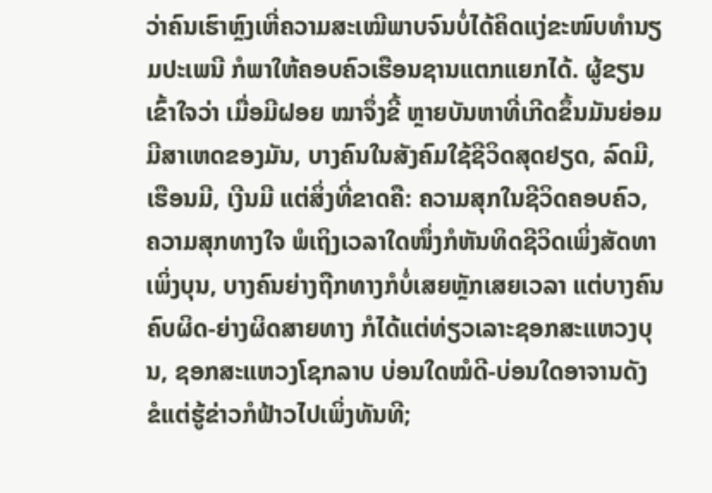ວ່າຄົນເຮົາຫຼົງເຫີ່ຄວາມສະເໝີພາບຈົນບໍ່ໄດ້ຄິດແງ່ຂະໜົບທຳນຽມປະເພນີ ກໍພາໃຫ້ຄອບຄົວເຮືອນຊານແຕກແຍກໄດ້. ຜູ້ຂຽນເຂົ້າໃຈວ່າ ເມື່ອມີຝອຍ ໝາຈຶ່ງຂີ້ ຫຼາຍບັນຫາທີ່ເກີດຂຶ້ນມັນຍ່ອມມີສາເຫດຂອງມັນ, ບາງຄົນໃນສັງຄົມໃຊ້ຊີວິດສຸດຢຽດ, ລົດມີ, ເຮືອນມີ, ເງີນມີ ແຕ່ສິ່ງທີ່ຂາດຄື: ຄວາມສຸກໃນຊີວິດຄອບຄົວ, ຄວາມສຸກທາງໃຈ ພໍເຖິງເວລາໃດໜຶ່ງກໍຫັນທິດຊີວິດເພິ່ງສັດທາເພິ່ງບຸນ, ບາງຄົນຍ່າງຖືກທາງກໍບໍ່ເສຍຫຼັກເສຍເວລາ ແຕ່ບາງຄົນຄົບຜິດ-ຍ່າງຜິດສາຍທາງ ກໍໄດ້ແຕ່ທ່ຽວເລາະຊອກສະແຫວງບຸນ, ຊອກສະແຫວງໂຊກລາບ ບ່ອນໃດໝໍດີ-ບ່ອນໃດອາຈານດັງ ຂໍແຕ່ຮູ້ຂ່າວກໍຟ້າວໄປເພິ່ງທັນທີ;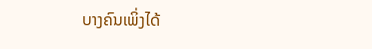ບາງຄົນເພິ່ງໄດ້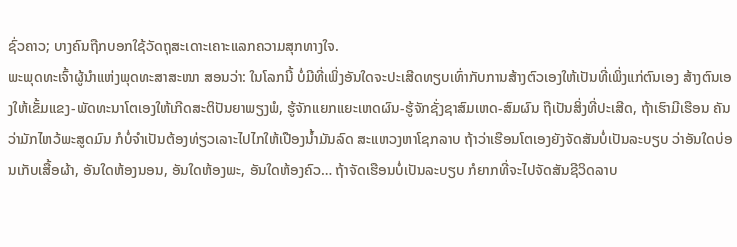ຊົ່ວຄາວ; ບາງຄົນຖືກບອກໃຊ້ວັດຖຸສະເດາະເຄາະແລກຄວາມສຸກທາງໃຈ.
ພະພຸດທະເຈົ້າຜູ້ນຳແຫ່ງພຸດທະສາສະໜາ ສອນວ່າ: ໃນໂລກນີ້ ບໍ່ມີທີ່ເພິ່ງອັນໃດຈະປະເສີດທຽບເທົ່າກັບການສ້າງຕົວເອງໃຫ້ເປັນທີ່ເພິ່ງແກ່ຕົນເອງ ສ້າງຕົນເອງໃຫ້ເຂັ້ມແຂງ-ພັດທະນາໂຕເອງໃຫ້ເກີດສະຕິປັນຍາພຽງພໍ, ຮູ້ຈັກແຍກແຍະເຫດຜົນ-ຮູ້ຈັກຊັ່ງຊາສົມເຫດ-ສົມຜົນ ຖືເປັນສິ່ງທີ່ປະເສີດ, ຖ້າເຮົາມີເຮືອນ ຄັນວ່າມັກໄຫວ້ພະສູດມົນ ກໍບໍ່ຈຳເປັນຕ້ອງທ່ຽວເລາະໄປໄກໃຫ້ເປືອງນໍ້າມັນລົດ ສະແຫວງຫາໂຊກລາບ ຖ້າວ່າເຮືອນໂຕເອງຍັງຈັດສັນບໍ່ເປັນລະບຽບ ວ່າອັນໃດບ່ອນເກັບເສື້ອຜ້າ, ອັນໃດຫ້ອງນອນ, ອັນໃດຫ້ອງພະ, ອັນໃດຫ້ອງຄົວ… ຖ້າຈັດເຮືອນບໍ່ເປັນລະບຽບ ກໍຍາກທີ່ຈະໄປຈັດສັນຊີວິດລາບ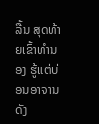ລື້ນ ສຸດທ້າຍເຂົ້າທຳນອງ ຮູ້ແຕ່ບ່ອນອາຈານດັງ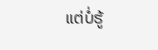ແຕ່ບໍ່ຮູ້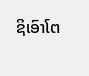ຊິເອົາໂຕ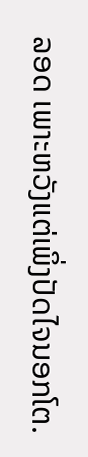ລອດ ເພາະຫວັງແຕ່ເພິ່ງປັດໄຈນອກໂຕ.